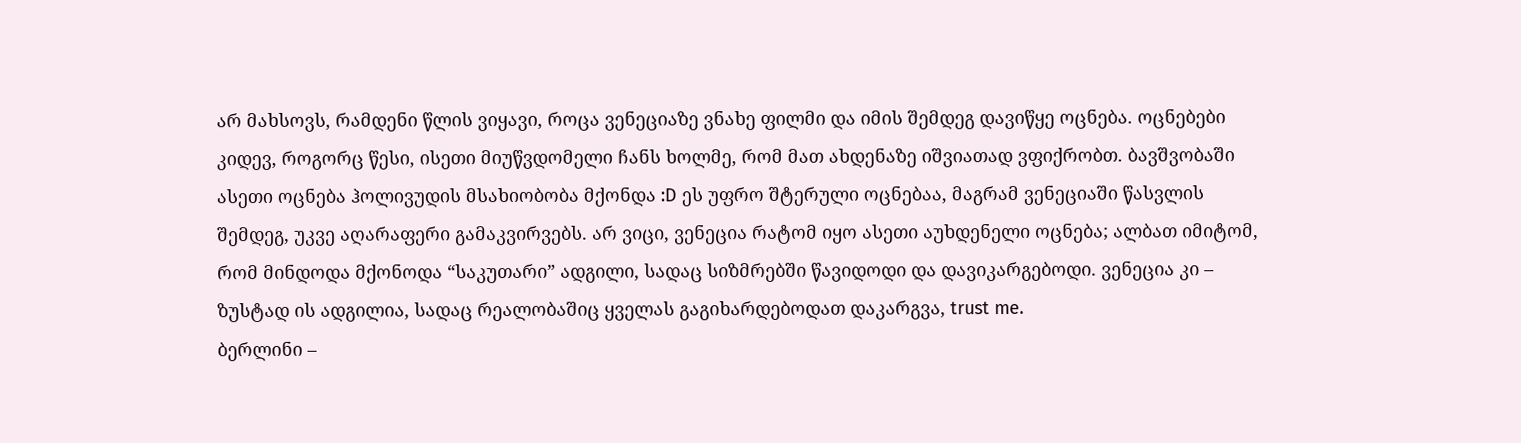არ მახსოვს, რამდენი წლის ვიყავი, როცა ვენეციაზე ვნახე ფილმი და იმის შემდეგ დავიწყე ოცნება. ოცნებები კიდევ, როგორც წესი, ისეთი მიუწვდომელი ჩანს ხოლმე, რომ მათ ახდენაზე იშვიათად ვფიქრობთ. ბავშვობაში ასეთი ოცნება ჰოლივუდის მსახიობობა მქონდა :D ეს უფრო შტერული ოცნებაა, მაგრამ ვენეციაში წასვლის შემდეგ, უკვე აღარაფერი გამაკვირვებს. არ ვიცი, ვენეცია რატომ იყო ასეთი აუხდენელი ოცნება; ალბათ იმიტომ, რომ მინდოდა მქონოდა “საკუთარი” ადგილი, სადაც სიზმრებში წავიდოდი და დავიკარგებოდი. ვენეცია კი – ზუსტად ის ადგილია, სადაც რეალობაშიც ყველას გაგიხარდებოდათ დაკარგვა, trust me.
ბერლინი –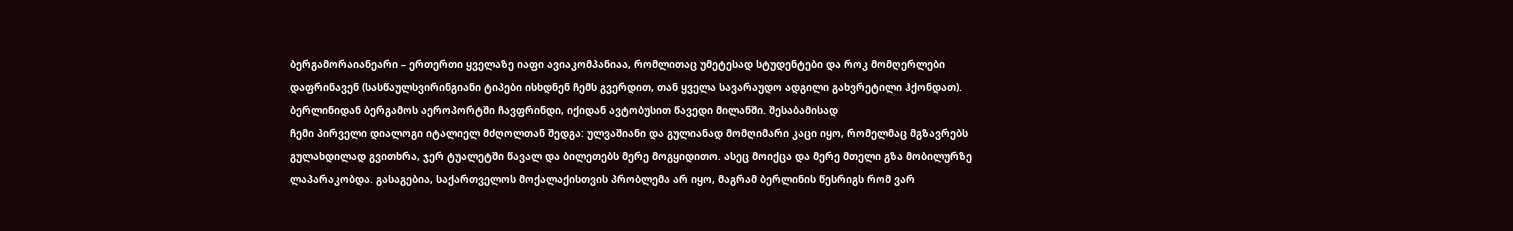ბერგამორაიანეარი – ერთერთი ყველაზე იაფი ავიაკომპანიაა, რომლითაც უმეტესად სტუდენტები და როკ მომღერლები დაფრინავენ (სასწაულსვირინგიანი ტიპები ისხდნენ ჩემს გვერდით, თან ყველა სავარაუდო ადგილი გახვრეტილი ჰქონდათ). ბერლინიდან ბერგამოს აეროპორტში ჩავფრინდი, იქიდან ავტობუსით წავედი მილანში. შესაბამისად
ჩემი პირველი დიალოგი იტალიელ მძღოლთან შედგა: ულვაშიანი და გულიანად მომღიმარი კაცი იყო, რომელმაც მგზავრებს გულახდილად გვითხრა, ჯერ ტუალეტში წავალ და ბილეთებს მერე მოგყიდითო. ასეც მოიქცა და მერე მთელი გზა მობილურზე ლაპარაკობდა. გასაგებია, საქართველოს მოქალაქისთვის პრობლემა არ იყო, მაგრამ ბერლინის წესრიგს რომ ვარ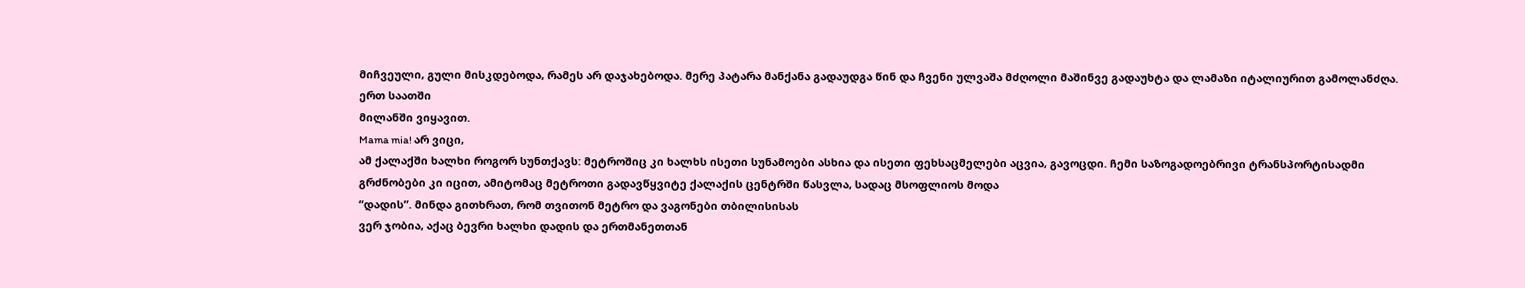მიჩვეული, გული მისკდებოდა, რამეს არ დაჯახებოდა. მერე პატარა მანქანა გადაუდგა წინ და ჩვენი ულვაშა მძღოლი მაშინვე გადაუხტა და ლამაზი იტალიურით გამოლანძღა.
ერთ საათში
მილანში ვიყავით.
Mama mia! არ ვიცი,
ამ ქალაქში ხალხი როგორ სუნთქავს: მეტროშიც კი ხალხს ისეთი სუნამოები ასხია და ისეთი ფეხსაცმელები აცვია, გავოცდი. ჩემი საზოგადოებრივი ტრანსპორტისადმი
გრძნობები კი იცით, ამიტომაც მეტროთი გადავწყვიტე ქალაქის ცენტრში წასვლა, სადაც მსოფლიოს მოდა
“დადის”. მინდა გითხრათ, რომ თვითონ მეტრო და ვაგონები თბილისისას
ვერ ჯობია, აქაც ბევრი ხალხი დადის და ერთმანეთთან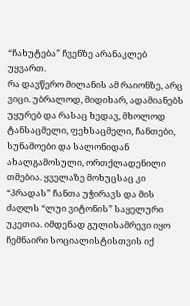“ჩახუტება” ჩვენზე არანაკლებ უყვართ.
რა დავწერო მილანის ამ რაიონზე, არც ვიცი. უბრალოდ, მიდიხარ, ადამიანებს უყურებ და რასაც ხედავ, მხოლოდ ტანსაცმელი, ფეხსაცმელი, ჩანთები, სუნამოები და სალონიდან ახალგამოსული, ორთქლადენილი თმებია. ყველაზე მოხუცსაც კი “პრადას” ჩანთა უჭირავს და მის ძაღლს “ლუი ვიტონის” საყელური უკეთია. იმდენად გულისამრევი იყო ჩემნაირი სოციალისტისთვის იქ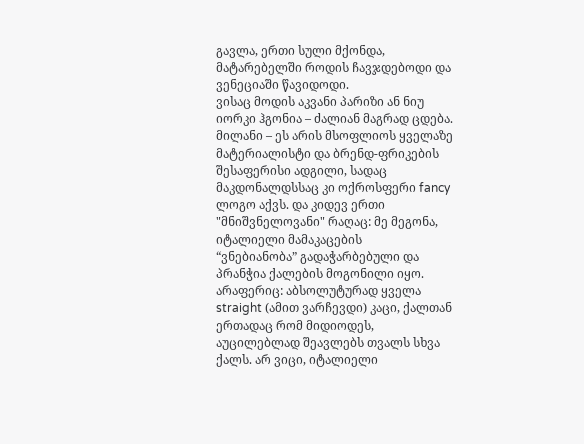გავლა, ერთი სული მქონდა, მატარებელში როდის ჩავჯდებოდი და ვენეციაში წავიდოდი.
ვისაც მოდის აკვანი პარიზი ან ნიუ იორკი ჰგონია – ძალიან მაგრად ცდება.
მილანი – ეს არის მსოფლიოს ყველაზე მატერიალისტი და ბრენდ-ფრიკების შესაფერისი ადგილი, სადაც მაკდონალდსსაც კი ოქროსფერი fancy ლოგო აქვს. და კიდევ ერთი "მნიშვნელოვანი" რაღაც: მე მეგონა, იტალიელი მამაკაცების
“ვნებიანობა” გადაჭარბებული და პრანჭია ქალების მოგონილი იყო. არაფერიც: აბსოლუტურად ყველა straight (ამით ვარჩევდი) კაცი, ქალთან ერთადაც რომ მიდიოდეს, აუცილებლად შეავლებს თვალს სხვა ქალს. არ ვიცი, იტალიელი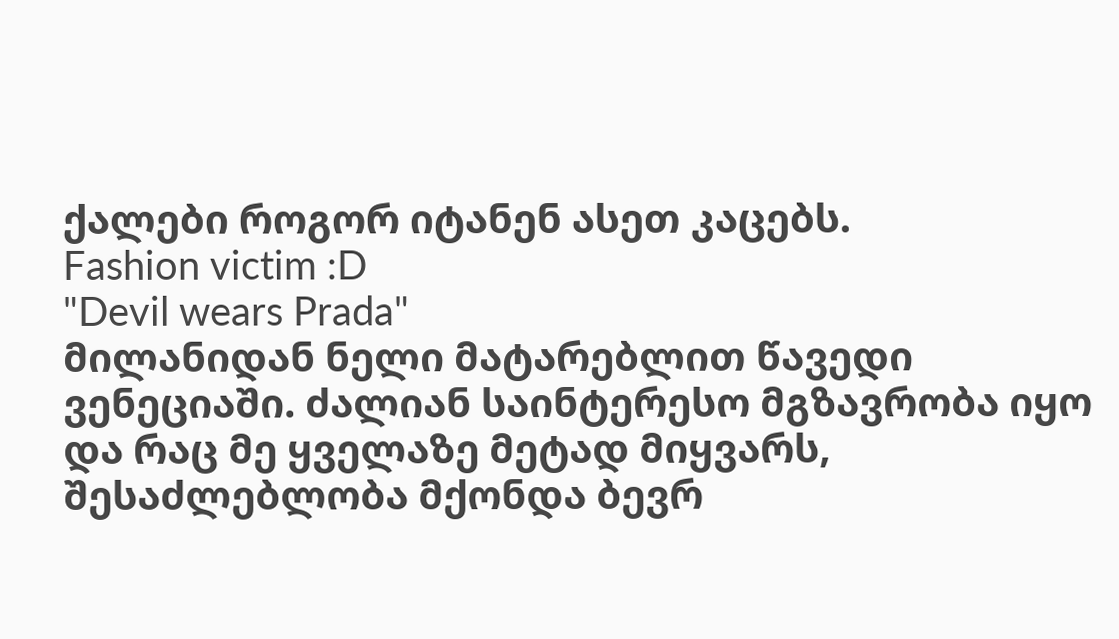ქალები როგორ იტანენ ასეთ კაცებს.
Fashion victim :D
"Devil wears Prada"
მილანიდან ნელი მატარებლით წავედი ვენეციაში. ძალიან საინტერესო მგზავრობა იყო და რაც მე ყველაზე მეტად მიყვარს, შესაძლებლობა მქონდა ბევრ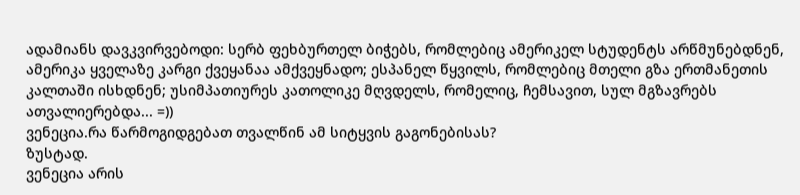ადამიანს დავკვირვებოდი: სერბ ფეხბურთელ ბიჭებს, რომლებიც ამერიკელ სტუდენტს არწმუნებდნენ, ამერიკა ყველაზე კარგი ქვეყანაა ამქვეყნადო; ესპანელ წყვილს, რომლებიც მთელი გზა ერთმანეთის კალთაში ისხდნენ; უსიმპათიურეს კათოლიკე მღვდელს, რომელიც, ჩემსავით, სულ მგზავრებს ათვალიერებდა... =))
ვენეცია.რა წარმოგიდგებათ თვალწინ ამ სიტყვის გაგონებისას?
ზუსტად.
ვენეცია არის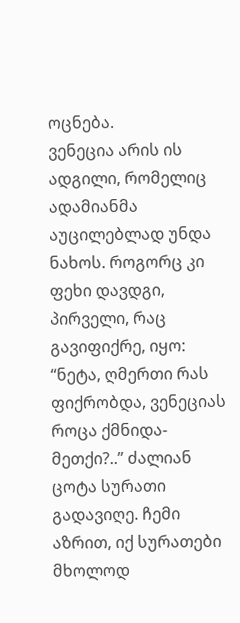ოცნება.
ვენეცია არის ის ადგილი, რომელიც ადამიანმა აუცილებლად უნდა ნახოს. როგორც კი ფეხი დავდგი, პირველი, რაც გავიფიქრე, იყო:
“ნეტა, ღმერთი რას ფიქრობდა, ვენეციას როცა ქმნიდა-მეთქი?..” ძალიან ცოტა სურათი გადავიღე. ჩემი აზრით, იქ სურათები მხოლოდ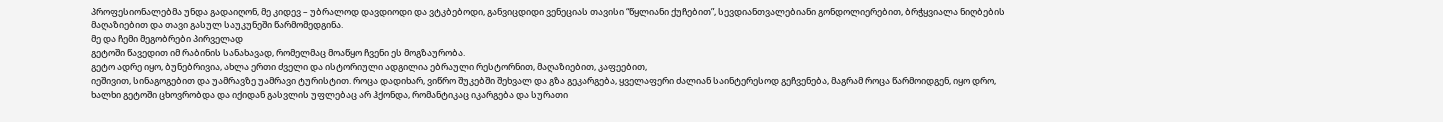პროფესიონალებმა უნდა გადაიღონ, მე კიდევ – უბრალოდ დავდიოდი და ვტკბებოდი, განვიცდიდი ვენეციას თავისი “წყლიანი ქუჩებით”, სევდიანთვალებიანი გონდოლიერებით, ბრჭყვიალა ნიღბების მაღაზიებით და თავი გასულ საუკუნეში წარმომედგინა.
მე და ჩემი მეგობრები პირველად
გეტოში წავედით იმ რაბინის სანახავად, რომელმაც მოაწყო ჩვენი ეს მოგზაურობა.
გეტო ადრე იყო, ბუნებრივია, ახლა ერთი ძველი და ისტორიული ადგილია ებრაული რესტორნით, მაღაზიებით, კაფეებით,
იეშივით, სინაგოგებით და უამრავზე უამრავი ტურისტით. როცა დადიხარ, ვიწრო შუკებში შეხვალ და გზა გეკარგება, ყველაფერი ძალიან საინტერესოდ გეჩვენება, მაგრამ როცა წარმოიდგენ, იყო დრო, ხალხი გეტოში ცხოვრობდა და იქიდან გასვლის უფლებაც არ ჰქონდა, რომანტიკაც იკარგება და სურათი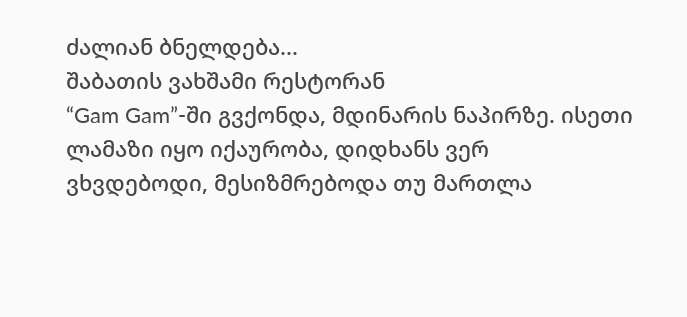ძალიან ბნელდება...
შაბათის ვახშამი რესტორან
“Gam Gam”-ში გვქონდა, მდინარის ნაპირზე. ისეთი ლამაზი იყო იქაურობა, დიდხანს ვერ ვხვდებოდი, მესიზმრებოდა თუ მართლა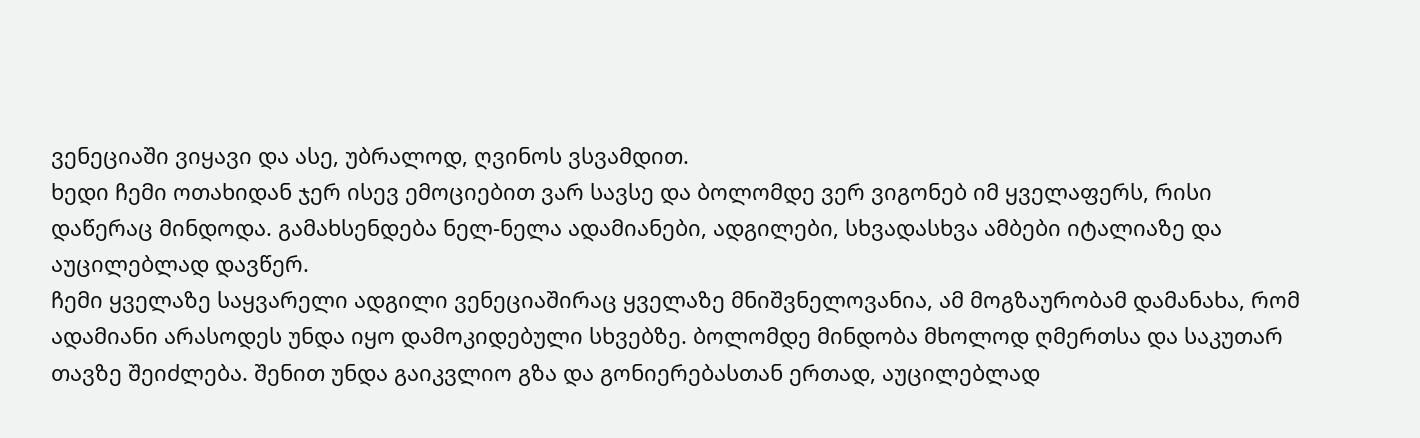ვენეციაში ვიყავი და ასე, უბრალოდ, ღვინოს ვსვამდით.
ხედი ჩემი ოთახიდან ჯერ ისევ ემოციებით ვარ სავსე და ბოლომდე ვერ ვიგონებ იმ ყველაფერს, რისი დაწერაც მინდოდა. გამახსენდება ნელ-ნელა ადამიანები, ადგილები, სხვადასხვა ამბები იტალიაზე და აუცილებლად დავწერ.
ჩემი ყველაზე საყვარელი ადგილი ვენეციაშირაც ყველაზე მნიშვნელოვანია, ამ მოგზაურობამ დამანახა, რომ
ადამიანი არასოდეს უნდა იყო დამოკიდებული სხვებზე. ბოლომდე მინდობა მხოლოდ ღმერთსა და საკუთარ თავზე შეიძლება. შენით უნდა გაიკვლიო გზა და გონიერებასთან ერთად, აუცილებლად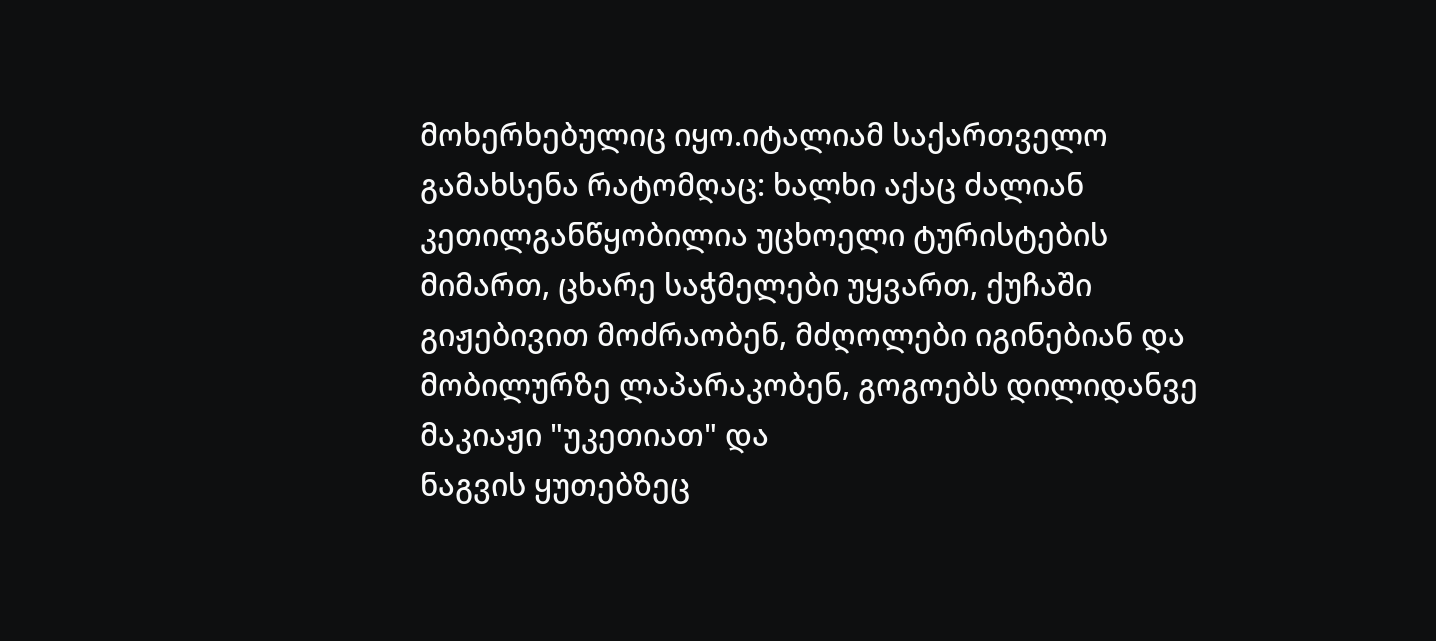მოხერხებულიც იყო.იტალიამ საქართველო გამახსენა რატომღაც: ხალხი აქაც ძალიან კეთილგანწყობილია უცხოელი ტურისტების მიმართ, ცხარე საჭმელები უყვართ, ქუჩაში გიჟებივით მოძრაობენ, მძღოლები იგინებიან და მობილურზე ლაპარაკობენ, გოგოებს დილიდანვე მაკიაჟი "უკეთიათ" და
ნაგვის ყუთებზეც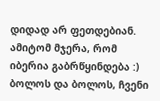დიდად არ ფეთდებიან. ამიტომ მჯერა, რომ იბერია გაბრწყინდება :) ბოლოს და ბოლოს, ჩვენი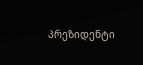პრეზიდენტი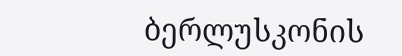ბერლუსკონის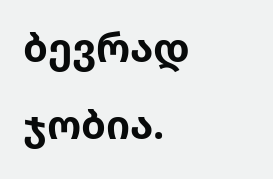ბევრად ჯობია.